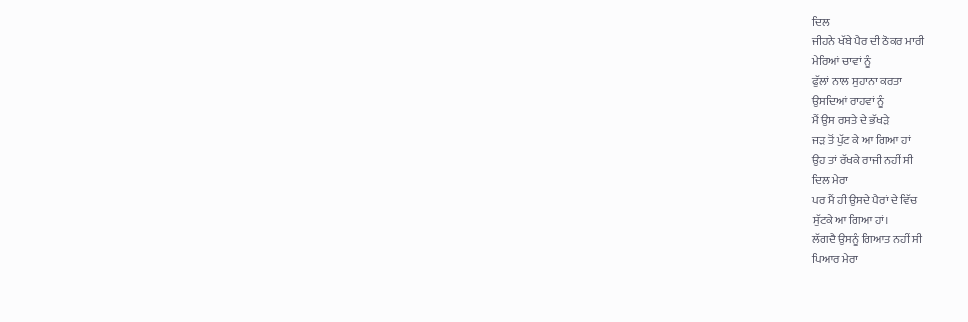ਦਿਲ
ਜੀਹਨੇ ਖੱਬੇ ਪੈਰ ਦੀ ਠੋਕਰ ਮਾਰੀ
ਮੇਰਿਆਂ ਚਾਵਾਂ ਨੂੰ
ਫੁੱਲਾਂ ਨਾਲ ਸੁਹਾਨਾ ਕਰਤਾ
ਉਸਦਿਆਂ ਰਾਹਵਾਂ ਨੂੰ
ਮੈਂ ਉਸ ਰਸਤੇ ਦੇ ਭੱਖੜੇ
ਜੜ ਤੋਂ ਪੁੱਟ ਕੇ ਆ ਗਿਆ ਹਾਂ
ਉਹ ਤਾਂ ਰੱਖਕੇ ਰਾਜੀ ਨਹੀਂ ਸੀ
ਦਿਲ ਮੇਰਾ
ਪਰ ਮੈਂ ਹੀ ਉਸਦੇ ਪੈਰਾਂ ਦੇ ਵਿੱਚ
ਸੁੱਟਕੇ ਆ ਗਿਆ ਹਾਂ।
ਲੱਗਦੈ ਉਸਨੂੰ ਗਿਆਤ ਨਹੀਂ ਸੀ
ਪਿਆਰ ਮੇਰਾ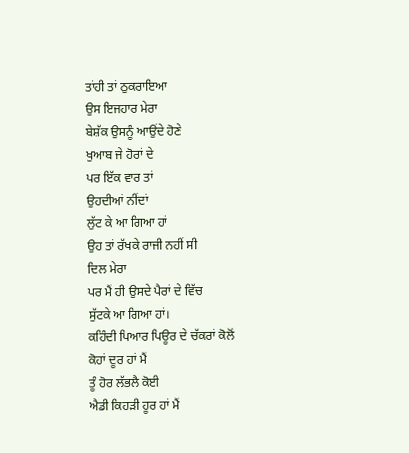ਤਾਂਹੀ ਤਾਂ ਠੁਕਰਾਇਆ
ਉਸ ਇਜਹਾਰ ਮੇਰਾ
ਬੇਸ਼ੱਕ ਉਸਨੂੰ ਆਉਂਦੇ ਹੋਣੇ
ਖੁਆਬ ਜੇ ਹੋਰਾਂ ਦੇ
ਪਰ ਇੱਕ ਵਾਰ ਤਾਂ
ਉਹਦੀਆਂ ਨੀਂਦਾਂ
ਲੁੱਟ ਕੇ ਆ ਗਿਆ ਹਾਂ
ਉਹ ਤਾਂ ਰੱਖਕੇ ਰਾਜੀ ਨਹੀਂ ਸੀ
ਦਿਲ ਮੇਰਾ
ਪਰ ਮੈਂ ਹੀ ਉਸਦੇ ਪੈਰਾਂ ਦੇ ਵਿੱਚ
ਸੁੱਟਕੇ ਆ ਗਿਆ ਹਾਂ।
ਕਹਿੰਦੀ ਪਿਆਰ ਪਿਊਰ ਦੇ ਚੱਕਰਾਂ ਕੋਲੋਂ
ਕੋਹਾਂ ਦੂਰ ਹਾਂ ਮੈਂ
ਤੂੰ ਹੋਰ ਲੱਭਲੈ ਕੋਈ
ਐਡੀ ਕਿਹੜੀ ਹੂਰ ਹਾਂ ਮੈਂ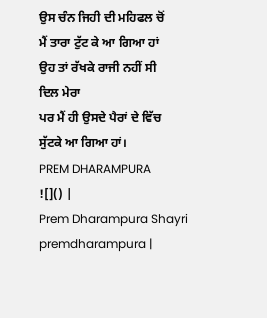ਉਸ ਚੰਨ ਜਿਹੀ ਦੀ ਮਹਿਫਲ ਚੋਂ
ਮੈਂ ਤਾਰਾ ਟੁੱਟ ਕੇ ਆ ਗਿਆ ਹਾਂ
ਉਹ ਤਾਂ ਰੱਖਕੇ ਰਾਜੀ ਨਹੀਂ ਸੀ
ਦਿਲ ਮੇਰਾ
ਪਰ ਮੈਂ ਹੀ ਉਸਦੇ ਪੈਰਾਂ ਦੇ ਵਿੱਚ
ਸੁੱਟਕੇ ਆ ਗਿਆ ਹਾਂ।
PREM DHARAMPURA
![]() |
Prem Dharampura Shayri premdharampura |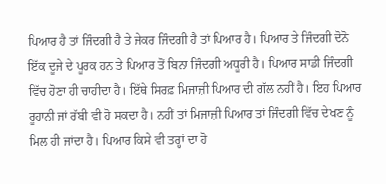ਪਿਆਰ ਹੈ ਤਾਂ ਜਿੰਦਗੀ ਹੈ ਤੇ ਜੇਕਰ ਜਿੰਦਗੀ ਹੈ ਤਾਂ ਪਿਆਰ ਹੈ। ਪਿਆਰ ਤੇ ਜਿੰਦਗੀ ਦੋਨੋ ਇੱਕ ਦੂਜੇ ਦੇ ਪੂਰਕ ਹਨ ਤੇ ਪਿਆਰ ਤੋਂ ਬਿਨਾ ਜਿੰਦਗੀ ਅਧੂਰੀ ਹੈ। ਪਿਆਰ ਸਾਡੀ ਜਿੰਦਗੀ ਵਿੱਚ ਹੋਣਾ ਹੀ ਚਾਹੀਦਾ ਹੈ। ਇੱਥੇ ਸਿਰਫ਼ ਮਿਜਾਜ਼ੀ ਪਿਆਰ ਦੀ ਗੱਲ ਨਹੀਂ ਹੈ। ਇਹ ਪਿਆਰ ਰੂਹਾਨੀ ਜਾਂ ਰੱਬੀ ਵੀ ਹੋ ਸਕਦਾ ਹੈ। ਨਹੀਂ ਤਾਂ ਮਿਜਾਜ਼ੀ ਪਿਆਰ ਤਾਂ ਜਿੰਦਗੀ ਵਿੱਚ ਦੇਖਣ ਨੂੰ ਮਿਲ ਹੀ ਜਾਂਦਾ ਹੈ। ਪਿਆਰ ਕਿਸੇ ਵੀ ਤਰ੍ਹਾਂ ਦਾ ਹੋ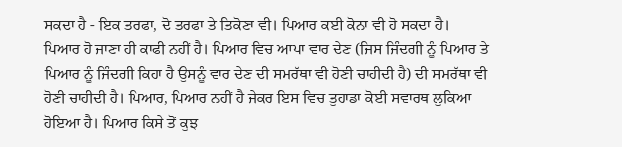ਸਕਦਾ ਹੈ - ਇਕ ਤਰਫਾ, ਦੋ ਤਰਫਾ ਤੇ ਤਿਕੋਣਾ ਵੀ। ਪਿਆਰ ਕਈ ਕੋਨਾ ਵੀ ਹੋ ਸਕਦਾ ਹੈ।
ਪਿਆਰ ਹੋ ਜਾਣਾ ਹੀ ਕਾਫੀ ਨਹੀਂ ਹੈ। ਪਿਆਰ ਵਿਚ ਆਪਾ ਵਾਰ ਦੇਣ (ਜਿਸ ਜਿੰਦਗੀ ਨੂੰ ਪਿਆਰ ਤੇ ਪਿਆਰ ਨੂੰ ਜਿੰਦਗੀ ਕਿਹਾ ਹੈ ਉਸਨੂੰ ਵਾਰ ਦੇਣ ਦੀ ਸਮਰੱਥਾ ਵੀ ਹੋਣੀ ਚਾਹੀਦੀ ਹੈ) ਦੀ ਸਮਰੱਥਾ ਵੀ ਹੋਣੀ ਚਾਹੀਦੀ ਹੈ। ਪਿਆਰ, ਪਿਆਰ ਨਹੀਂ ਹੈ ਜੇਕਰ ਇਸ ਵਿਚ ਤੁਹਾਡਾ ਕੋਈ ਸਵਾਰਥ ਲੁਕਿਆ ਹੋਇਆ ਹੈ। ਪਿਆਰ ਕਿਸੇ ਤੋਂ ਕੁਝ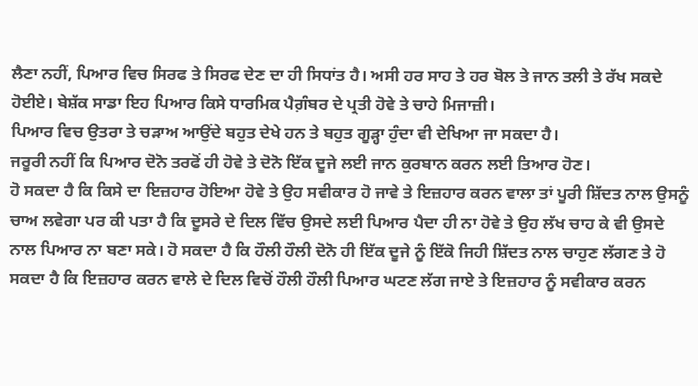ਲੈਣਾ ਨਹੀਂ, ਪਿਆਰ ਵਿਚ ਸਿਰਫ ਤੇ ਸਿਰਫ ਦੇਣ ਦਾ ਹੀ ਸਿਧਾਂਤ ਹੈ। ਅਸੀ ਹਰ ਸਾਹ ਤੇ ਹਰ ਬੋਲ ਤੇ ਜਾਨ ਤਲੀ ਤੇ ਰੱਖ ਸਕਦੇ ਹੋਈਏ। ਬੇਸ਼ੱਕ ਸਾਡਾ ਇਹ ਪਿਆਰ ਕਿਸੇ ਧਾਰਮਿਕ ਪੈਗ਼ੰਬਰ ਦੇ ਪ੍ਰਤੀ ਹੋਵੇ ਤੇ ਚਾਹੇ ਮਿਜਾਜ਼ੀ।
ਪਿਆਰ ਵਿਚ ਉਤਰਾ ਤੇ ਚੜਾਅ ਆਉਂਦੇ ਬਹੁਤ ਦੇਖੇ ਹਨ ਤੇ ਬਹੁਤ ਗੂੜ੍ਹਾ ਹੁੰਦਾ ਵੀ ਦੇਖਿਆ ਜਾ ਸਕਦਾ ਹੈ।
ਜਰੂਰੀ ਨਹੀਂ ਕਿ ਪਿਆਰ ਦੋਨੋ ਤਰਫੋਂ ਹੀ ਹੋਵੇ ਤੇ ਦੋਨੋ ਇੱਕ ਦੂਜੇ ਲਈ ਜਾਨ ਕੁਰਬਾਨ ਕਰਨ ਲਈ ਤਿਆਰ ਹੋਣ।
ਹੋ ਸਕਦਾ ਹੈ ਕਿ ਕਿਸੇ ਦਾ ਇਜ਼ਹਾਰ ਹੋਇਆ ਹੋਵੇ ਤੇ ਉਹ ਸਵੀਕਾਰ ਹੋ ਜਾਵੇ ਤੇ ਇਜ਼ਹਾਰ ਕਰਨ ਵਾਲਾ ਤਾਂ ਪੂਰੀ ਸ਼ਿੱਦਤ ਨਾਲ ਉਸਨੂੰ ਚਾਅ ਲਵੇਗਾ ਪਰ ਕੀ ਪਤਾ ਹੈ ਕਿ ਦੂਸਰੇ ਦੇ ਦਿਲ ਵਿੱਚ ਉਸਦੇ ਲਈ ਪਿਆਰ ਪੈਦਾ ਹੀ ਨਾ ਹੋਵੇ ਤੇ ਉਹ ਲੱਖ ਚਾਹ ਕੇ ਵੀ ਉਸਦੇ ਨਾਲ ਪਿਆਰ ਨਾ ਬਣਾ ਸਕੇ। ਹੋ ਸਕਦਾ ਹੈ ਕਿ ਹੌਲੀ ਹੌਲੀ ਦੋਨੋ ਹੀ ਇੱਕ ਦੂਜੇ ਨੂੰ ਇੱਕੋ ਜਿਹੀ ਸ਼ਿੱਦਤ ਨਾਲ ਚਾਹੁਣ ਲੱਗਣ ਤੇ ਹੋ ਸਕਦਾ ਹੈ ਕਿ ਇਜ਼ਹਾਰ ਕਰਨ ਵਾਲੇ ਦੇ ਦਿਲ ਵਿਚੋਂ ਹੌਲੀ ਹੌਲੀ ਪਿਆਰ ਘਟਣ ਲੱਗ ਜਾਏ ਤੇ ਇਜ਼ਹਾਰ ਨੂੰ ਸਵੀਕਾਰ ਕਰਨ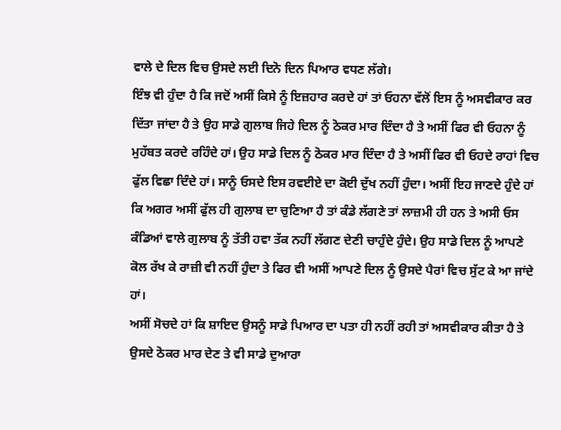ਵਾਲੇ ਦੇ ਦਿਲ ਵਿਚ ਉਸਦੇ ਲਈ ਦਿਨੋ ਦਿਨ ਪਿਆਰ ਵਧਣ ਲੱਗੇ।
ਇੰਝ ਵੀ ਹੁੰਦਾ ਹੈ ਕਿ ਜਦੋਂ ਅਸੀਂ ਕਿਸੇ ਨੂੰ ਇਜ਼ਹਾਰ ਕਰਦੇ ਹਾਂ ਤਾਂ ਓਹਨਾ ਵੱਲੋਂ ਇਸ ਨੂੰ ਅਸਵੀਕਾਰ ਕਰ ਦਿੱਤਾ ਜਾਂਦਾ ਹੈ ਤੇ ਉਹ ਸਾਡੇ ਗੁਲਾਬ ਜਿਹੇ ਦਿਲ ਨੂੰ ਠੋਕਰ ਮਾਰ ਦਿੰਦਾ ਹੈ ਤੇ ਅਸੀਂ ਫਿਰ ਵੀ ਓਹਨਾ ਨੂੰ ਮੁਹੱਬਤ ਕਰਦੇ ਰਹਿੰਦੇ ਹਾਂ। ਉਹ ਸਾਡੇ ਦਿਲ ਨੂੰ ਠੋਕਰ ਮਾਰ ਦਿੰਦਾ ਹੈ ਤੇ ਅਸੀਂ ਫਿਰ ਵੀ ਓਹਦੇ ਰਾਹਾਂ ਵਿਚ ਫੁੱਲ ਵਿਛਾ ਦਿੰਦੇ ਹਾਂ। ਸਾਨੂੰ ਓਸਦੇ ਇਸ ਰਵਈਏ ਦਾ ਕੋਈ ਦੁੱਖ ਨਹੀਂ ਹੁੰਦਾ। ਅਸੀਂ ਇਹ ਜਾਣਦੇ ਹੁੰਦੇ ਹਾਂ ਕਿ ਅਗਰ ਅਸੀਂ ਫੁੱਲ ਹੀ ਗੁਲਾਬ ਦਾ ਚੁਣਿਆ ਹੈ ਤਾਂ ਕੰਡੇ ਲੱਗਣੇ ਤਾਂ ਲਾਜ਼ਮੀ ਹੀ ਹਨ ਤੇ ਅਸੀ ਓਸ ਕੰਡਿਆਂ ਵਾਲੇ ਗੁਲਾਬ ਨੂੰ ਤੱਤੀ ਹਵਾ ਤੱਕ ਨਹੀਂ ਲੱਗਣ ਦੇਣੀ ਚਾਹੁੰਦੇ ਹੁੰਦੇ। ਉਹ ਸਾਡੇ ਦਿਲ ਨੂੰ ਆਪਣੇ ਕੋਲ ਰੱਖ ਕੇ ਰਾਜ਼ੀ ਵੀ ਨਹੀਂ ਹੁੰਦਾ ਤੇ ਫਿਰ ਵੀ ਅਸੀਂ ਆਪਣੇ ਦਿਲ ਨੂੰ ਉਸਦੇ ਪੈਰਾਂ ਵਿਚ ਸੁੱਟ ਕੇ ਆ ਜਾਂਦੇ ਹਾਂ।
ਅਸੀਂ ਸੋਚਦੇ ਹਾਂ ਕਿ ਸ਼ਾਇਦ ਉਸਨੂੰ ਸਾਡੇ ਪਿਆਰ ਦਾ ਪਤਾ ਹੀ ਨਹੀਂ ਰਹੀ ਤਾਂ ਅਸਵੀਕਾਰ ਕੀਤਾ ਹੈ ਤੇ ਉਸਦੇ ਠੋਕਰ ਮਾਰ ਦੇਣ ਤੇ ਵੀ ਸਾਡੇ ਦੁਆਰਾ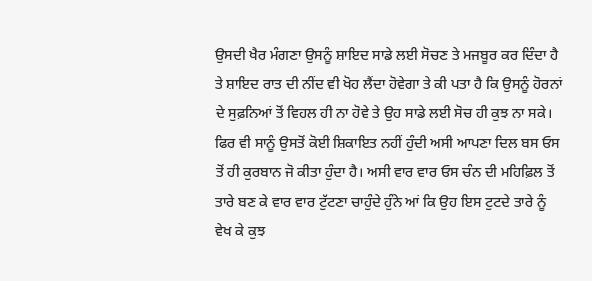ਉਸਦੀ ਖੈਰ ਮੰਗਣਾ ਉਸਨੂੰ ਸ਼ਾਇਦ ਸਾਡੇ ਲਈ ਸੋਚਣ ਤੇ ਮਜਬੂਰ ਕਰ ਦਿੰਦਾ ਹੈ ਤੇ ਸ਼ਾਇਦ ਰਾਤ ਦੀ ਨੀਂਦ ਵੀ ਖੋਹ ਲੈਂਦਾ ਹੋਵੇਗਾ ਤੇ ਕੀ ਪਤਾ ਹੈ ਕਿ ਉਸਨੂੰ ਹੋਰਨਾਂ ਦੇ ਸੁਫ਼ਨਿਆਂ ਤੋਂ ਵਿਹਲ ਹੀ ਨਾ ਹੋਵੇ ਤੇ ਉਹ ਸਾਡੇ ਲਈ ਸੋਚ ਹੀ ਕੁਝ ਨਾ ਸਕੇ। ਫਿਰ ਵੀ ਸਾਨੂੰ ਉਸਤੋਂ ਕੋਈ ਸ਼ਿਕਾਇਤ ਨਹੀਂ ਹੁੰਦੀ ਅਸੀ ਆਪਣਾ ਦਿਲ ਬਸ ਓਸ ਤੋਂ ਹੀ ਕੁਰਬਾਨ ਜੋ ਕੀਤਾ ਹੁੰਦਾ ਹੈ। ਅਸੀ ਵਾਰ ਵਾਰ ਓਸ ਚੰਨ ਦੀ ਮਹਿਫ਼ਿਲ ਤੋਂ ਤਾਰੇ ਬਣ ਕੇ ਵਾਰ ਵਾਰ ਟੁੱਟਣਾ ਚਾਹੁੰਦੇ ਹੁੰਨੇ ਆਂ ਕਿ ਉਹ ਇਸ ਟੁਟਦੇ ਤਾਰੇ ਨੂੰ ਵੇਖ ਕੇ ਕੁਝ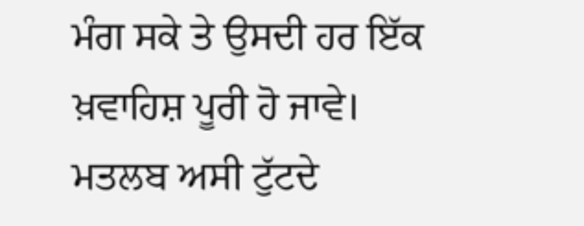ਮੰਗ ਸਕੇ ਤੇ ਉਸਦੀ ਹਰ ਇੱਕ ਖ਼ਵਾਹਿਸ਼ ਪੂਰੀ ਹੋ ਜਾਵੇ। ਮਤਲਬ ਅਸੀ ਟੁੱਟਦੇ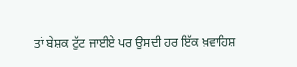ਤਾਂ ਬੇਸ਼ਕ ਟੁੱਟ ਜਾਈਏ ਪਰ ਉਸਦੀ ਹਰ ਇੱਕ ਖ਼ਵਾਹਿਸ਼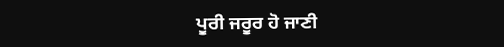ਪੂਰੀ ਜਰੂਰ ਹੋ ਜਾਣੀ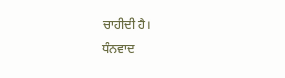ਚਾਹੀਦੀ ਹੈ।
ਧੰਨਵਾਦ